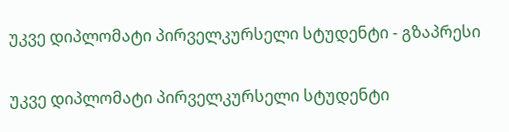უკვე დიპლომატი პირველკურსელი სტუდენტი - გზაპრესი

უკვე დიპლომატი პირველკურსელი სტუდენტი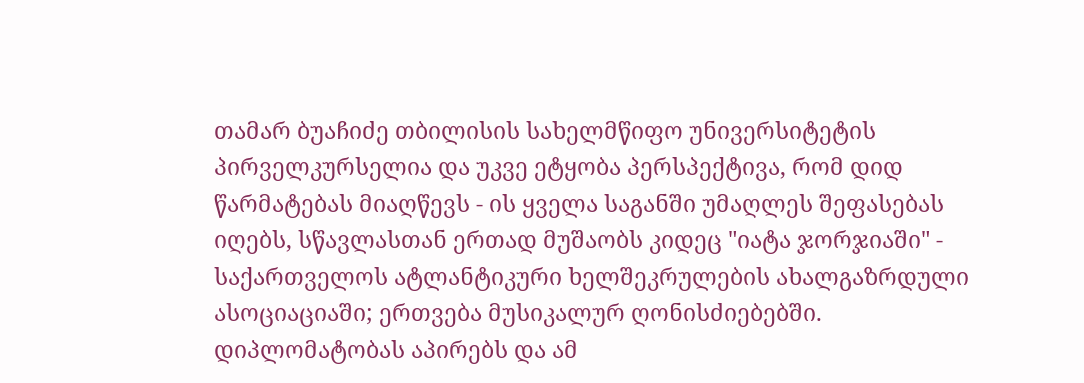თამარ ბუაჩიძე თბილისის სახელმწიფო უნივერსიტეტის პირველკურსელია და უკვე ეტყობა პერსპექტივა, რომ დიდ წარმატებას მიაღწევს - ის ყველა საგანში უმაღლეს შეფასებას იღებს, სწავლასთან ერთად მუშაობს კიდეც "იატა ჯორჯიაში" - საქართველოს ატლანტიკური ხელშეკრულების ახალგაზრდული ასოციაციაში; ერთვება მუსიკალურ ღონისძიებებში. დიპლომატობას აპირებს და ამ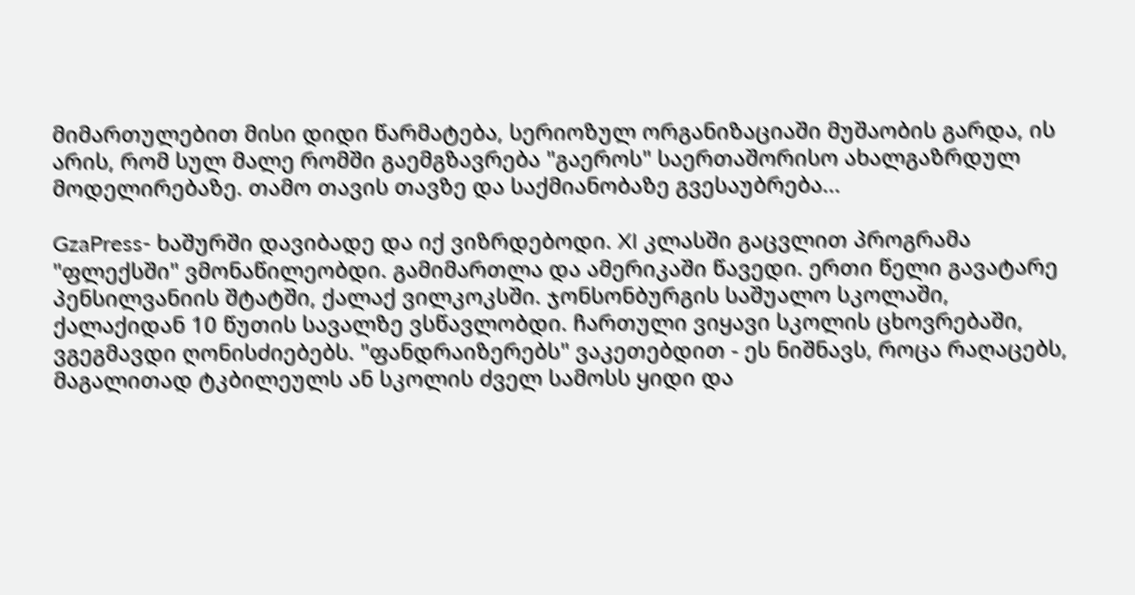მიმართულებით მისი დიდი წარმატება, სერიოზულ ორგანიზაციაში მუშაობის გარდა, ის არის, რომ სულ მალე რომში გაემგზავრება "გაეროს" საერთაშორისო ახალგაზრდულ მოდელირებაზე. თამო თავის თავზე და საქმიანობაზე გვესაუბრება...

GzaPress- ხაშურში დავიბადე და იქ ვიზრდებოდი. XI კლასში გაცვლით პროგრამა "ფლექსში" ვმონაწილეობდი. გამიმართლა და ამერიკაში წავედი. ერთი წელი გავატარე პენსილვანიის შტატში, ქალაქ ვილკოკსში. ჯონსონბურგის საშუალო სკოლაში, ქალაქიდან 10 წუთის სავალზე ვსწავლობდი. ჩართული ვიყავი სკოლის ცხოვრებაში, ვგეგმავდი ღონისძიებებს. "ფანდრაიზერებს" ვაკეთებდით - ეს ნიშნავს, როცა რაღაცებს, მაგალითად ტკბილეულს ან სკოლის ძველ სამოსს ყიდი და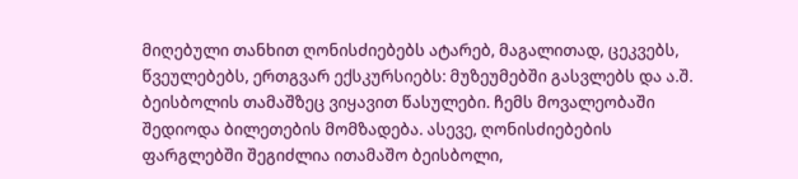მიღებული თანხით ღონისძიებებს ატარებ, მაგალითად, ცეკვებს, წვეულებებს, ერთგვარ ექსკურსიებს: მუზეუმებში გასვლებს და ა.შ. ბეისბოლის თამაშზეც ვიყავით წასულები. ჩემს მოვალეობაში შედიოდა ბილეთების მომზადება. ასევე, ღონისძიებების ფარგლებში შეგიძლია ითამაშო ბეისბოლი,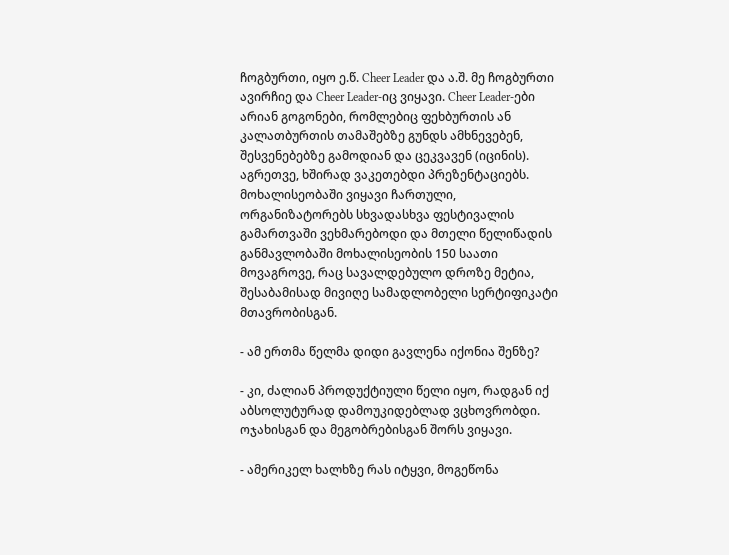ჩოგბურთი, იყო ე.წ. Cheer Leader და ა.შ. მე ჩოგბურთი ავირჩიე და Cheer Leader-იც ვიყავი. Cheer Leader-ები არიან გოგონები, რომლებიც ფეხბურთის ან კალათბურთის თამაშებზე გუნდს ამხნევებენ, შესვენებებზე გამოდიან და ცეკვავენ (იცინის). აგრეთვე, ხშირად ვაკეთებდი პრეზენტაციებს. მოხალისეობაში ვიყავი ჩართული, ორგანიზატორებს სხვადასხვა ფესტივალის გამართვაში ვეხმარებოდი და მთელი წელიწადის განმავლობაში მოხალისეობის 150 საათი მოვაგროვე, რაც სავალდებულო დროზე მეტია, შესაბამისად მივიღე სამადლობელი სერტიფიკატი მთავრობისგან.

- ამ ერთმა წელმა დიდი გავლენა იქონია შენზე?

- კი, ძალიან პროდუქტიული წელი იყო, რადგან იქ აბსოლუტურად დამოუკიდებლად ვცხოვრობდი. ოჯახისგან და მეგობრებისგან შორს ვიყავი.

- ამერიკელ ხალხზე რას იტყვი, მოგეწონა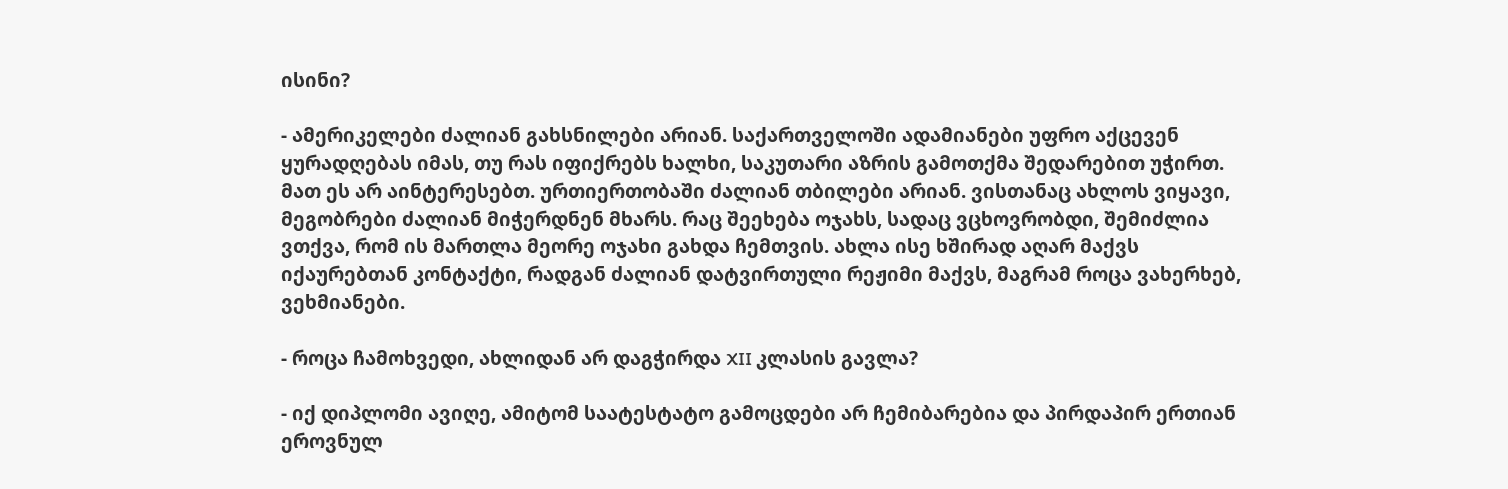ისინი?

- ამერიკელები ძალიან გახსნილები არიან. საქართველოში ადამიანები უფრო აქცევენ ყურადღებას იმას, თუ რას იფიქრებს ხალხი, საკუთარი აზრის გამოთქმა შედარებით უჭირთ. მათ ეს არ აინტერესებთ. ურთიერთობაში ძალიან თბილები არიან. ვისთანაც ახლოს ვიყავი, მეგობრები ძალიან მიჭერდნენ მხარს. რაც შეეხება ოჯახს, სადაც ვცხოვრობდი, შემიძლია ვთქვა, რომ ის მართლა მეორე ოჯახი გახდა ჩემთვის. ახლა ისე ხშირად აღარ მაქვს იქაურებთან კონტაქტი, რადგან ძალიან დატვირთული რეჟიმი მაქვს, მაგრამ როცა ვახერხებ, ვეხმიანები.

- როცა ჩამოხვედი, ახლიდან არ დაგჭირდა XII კლასის გავლა?

- იქ დიპლომი ავიღე, ამიტომ საატესტატო გამოცდები არ ჩემიბარებია და პირდაპირ ერთიან ეროვნულ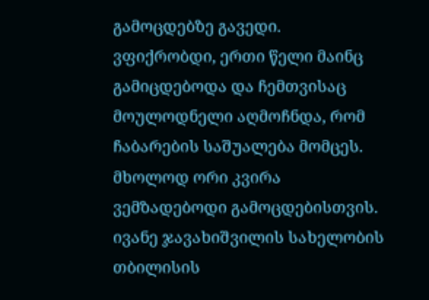გამოცდებზე გავედი. ვფიქრობდი, ერთი წელი მაინც გამიცდებოდა და ჩემთვისაც მოულოდნელი აღმოჩნდა, რომ ჩაბარების საშუალება მომცეს. მხოლოდ ორი კვირა ვემზადებოდი გამოცდებისთვის. ივანე ჯავახიშვილის სახელობის თბილისის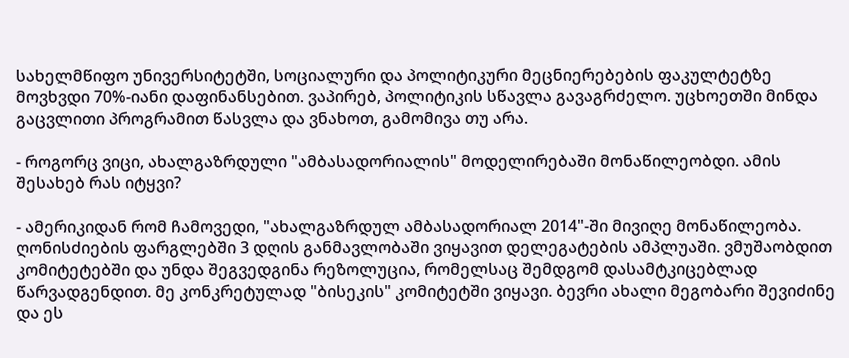სახელმწიფო უნივერსიტეტში, სოციალური და პოლიტიკური მეცნიერებების ფაკულტეტზე მოვხვდი 70%-იანი დაფინანსებით. ვაპირებ, პოლიტიკის სწავლა გავაგრძელო. უცხოეთში მინდა გაცვლითი პროგრამით წასვლა და ვნახოთ, გამომივა თუ არა.

- როგორც ვიცი, ახალგაზრდული "ამბასადორიალის" მოდელირებაში მონაწილეობდი. ამის შესახებ რას იტყვი?

- ამერიკიდან რომ ჩამოვედი, "ახალგაზრდულ ამბასადორიალ 2014"-ში მივიღე მონაწილეობა. ღონისძიების ფარგლებში 3 დღის განმავლობაში ვიყავით დელეგატების ამპლუაში. ვმუშაობდით კომიტეტებში და უნდა შეგვედგინა რეზოლუცია, რომელსაც შემდგომ დასამტკიცებლად წარვადგენდით. მე კონკრეტულად "ბისეკის" კომიტეტში ვიყავი. ბევრი ახალი მეგობარი შევიძინე და ეს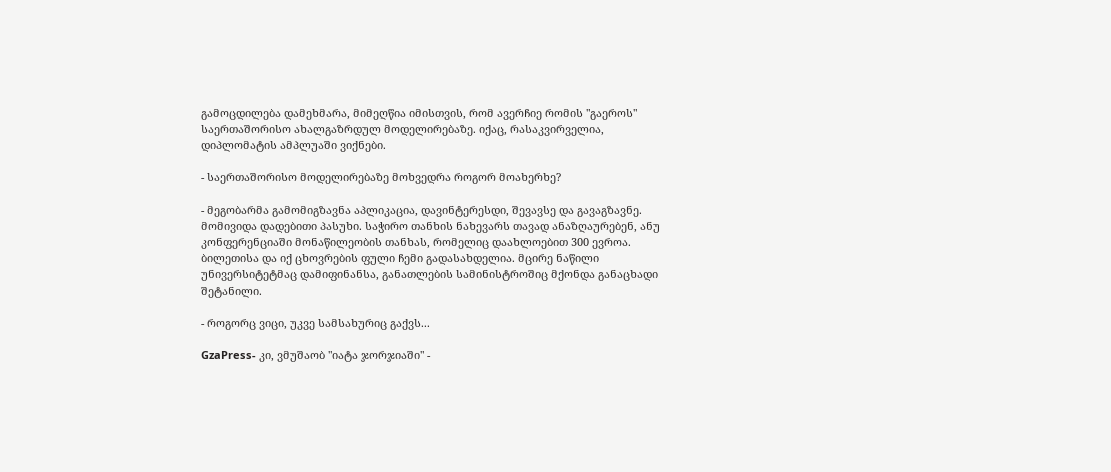გამოცდილება დამეხმარა, მიმეღწია იმისთვის, რომ ავერჩიე რომის "გაეროს" საერთაშორისო ახალგაზრდულ მოდელირებაზე. იქაც, რასაკვირველია, დიპლომატის ამპლუაში ვიქნები.

- საერთაშორისო მოდელირებაზე მოხვედრა როგორ მოახერხე?

- მეგობარმა გამომიგზავნა აპლიკაცია, დავინტერესდი, შევავსე და გავაგზავნე. მომივიდა დადებითი პასუხი. საჭირო თანხის ნახევარს თავად ანაზღაურებენ, ანუ კონფერენციაში მონაწილეობის თანხას, რომელიც დაახლოებით 300 ევროა. ბილეთისა და იქ ცხოვრების ფული ჩემი გადასახდელია. მცირე ნაწილი უნივერსიტეტმაც დამიფინანსა, განათლების სამინისტროშიც მქონდა განაცხადი შეტანილი.

- როგორც ვიცი, უკვე სამსახურიც გაქვს...

GzaPress- კი, ვმუშაობ "იატა ჯორჯიაში" -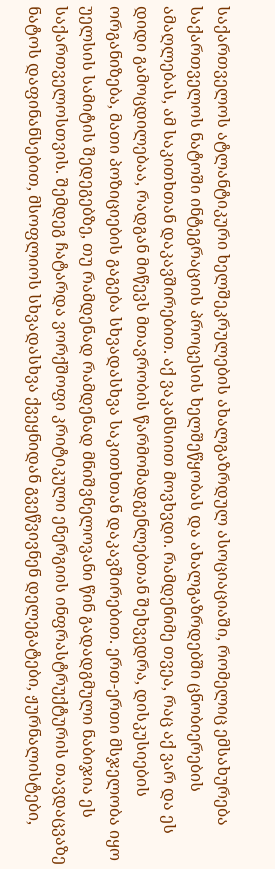საქართველოს ატლანტიკური ხელშეკრულების ახალგაზრდულ ასოციაციაში, რომელიც ემსახურება საქართველოს ნატოში ინტეგრაციის პროცესის ხელშეწყობას და ახალგაზრდებში ცნობიერების ამაღლებას, ამ საკითხთან დაკავშირებით. აქ ვაკანსიით მოვხვდი. რამდენიმე თვეა, რაც აქ ვარ და ეს დიდი გამოცდილებაა, რადგან მიწევს მთავრობის წარმომადგენლებთან შეხვედრა, დისკუსიების ორგანიზება, მათი პოზიციების გაგება სხვადასხვა საკითხთან დაკავშირებით. ერთ-ერთი მსჯელობა იყო უელსის სამიტის შედეგებზე, თუ რამდენად რამდენად მნიშვნელოვანი წინ გადადგმული ნაბიჯია ეს საქართველოსთვის. შემდეგ ჩატარდა ვორქშოფი კრიტიკული ენერგიის ინფრასტრუქტურის თავდაცვაზე ნატოს დაფინანსებით, მსოფლიოს სხვადასხვა ქვეყნიდან გვეწვივნენ დელეგატები, ჟურნალისტები,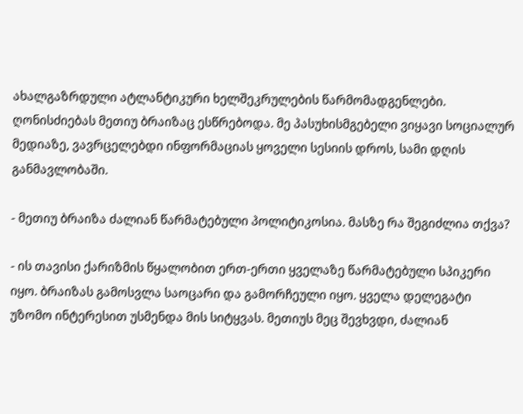ახალგაზრდული ატლანტიკური ხელშეკრულების წარმომადგენლები. ღონისძიებას მეთიუ ბრაიზაც ესწრებოდა. მე პასუხისმგებელი ვიყავი სოციალურ მედიაზე, ვავრცელებდი ინფორმაციას ყოველი სესიის დროს, სამი დღის განმავლობაში.

- მეთიუ ბრაიზა ძალიან წარმატებული პოლიტიკოსია. მასზე რა შეგიძლია თქვა?

- ის თავისი ქარიზმის წყალობით ერთ-ერთი ყველაზე წარმატებული სპიკერი იყო. ბრაიზას გამოსვლა საოცარი და გამორჩეული იყო. ყველა დელეგატი უზომო ინტერესით უსმენდა მის სიტყვას. მეთიუს მეც შევხვდი, ძალიან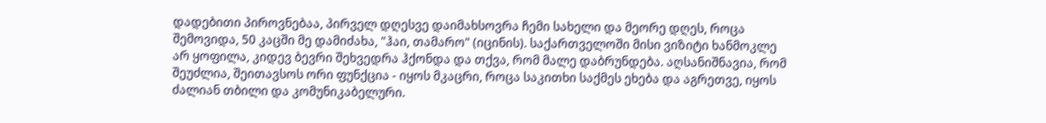დადებითი პიროვნებაა, პირველ დღესვე დაიმახსოვრა ჩემი სახელი და მეორე დღეს, როცა შემოვიდა, 50 კაცში მე დამიძახა, "ჰაი, თამარო" (იცინის). საქართველოში მისი ვიზიტი ხანმოკლე არ ყოფილა, კიდევ ბევრი შეხვედრა ჰქონდა და თქვა, რომ მალე დაბრუნდება. აღსანიშნავია, რომ შეუძლია, შეითავსოს ორი ფუნქცია - იყოს მკაცრი, როცა საკითხი საქმეს ეხება და აგრეთვე, იყოს ძალიან თბილი და კომუნიკაბელური.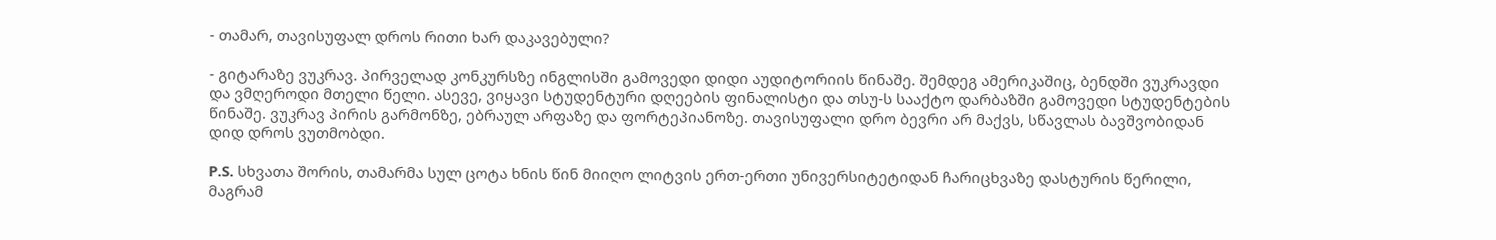- თამარ, თავისუფალ დროს რითი ხარ დაკავებული?

- გიტარაზე ვუკრავ. პირველად კონკურსზე ინგლისში გამოვედი დიდი აუდიტორიის წინაშე. შემდეგ ამერიკაშიც, ბენდში ვუკრავდი და ვმღეროდი მთელი წელი. ასევე, ვიყავი სტუდენტური დღეების ფინალისტი და თსუ-ს სააქტო დარბაზში გამოვედი სტუდენტების წინაშე. ვუკრავ პირის გარმონზე, ებრაულ არფაზე და ფორტეპიანოზე. თავისუფალი დრო ბევრი არ მაქვს, სწავლას ბავშვობიდან დიდ დროს ვუთმობდი.

P.S. სხვათა შორის, თამარმა სულ ცოტა ხნის წინ მიიღო ლიტვის ერთ-ერთი უნივერსიტეტიდან ჩარიცხვაზე დასტურის წერილი, მაგრამ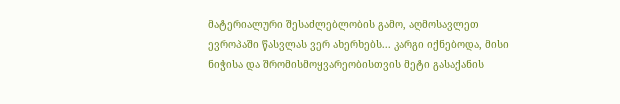მატერიალური შესაძლებლობის გამო, აღმოსავლეთ ევროპაში წასვლას ვერ ახერხებს... კარგი იქნებოდა, მისი ნიჭისა და შრომისმოყვარეობისთვის მეტი გასაქანის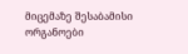მიცემაზე შესაბამისი ორგანოები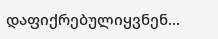დაფიქრებულიყვნენ...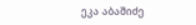ეკა აბაშიძე